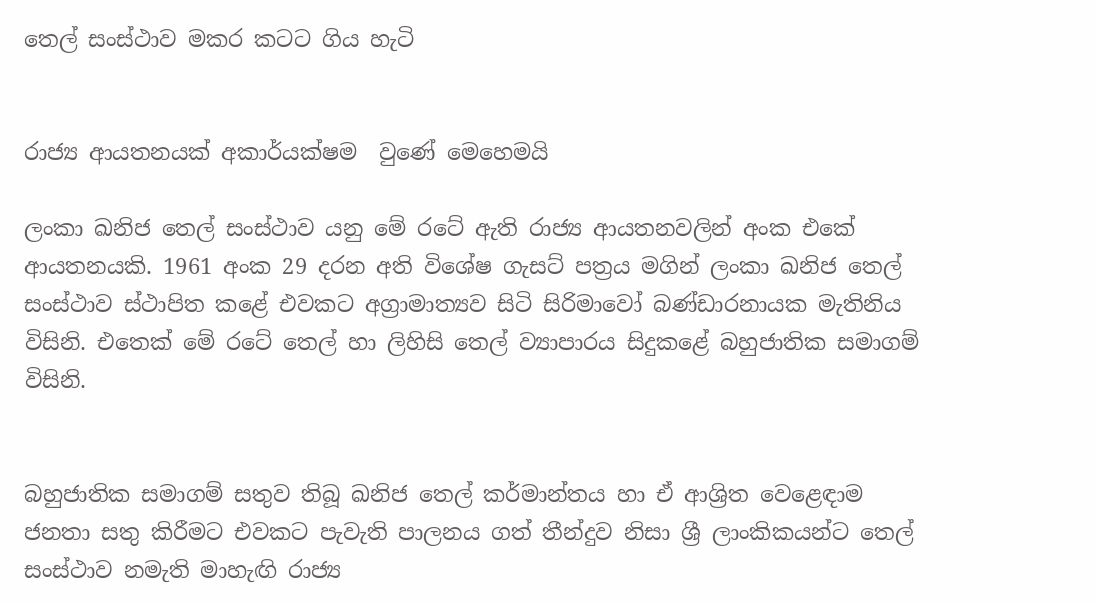තෙල් සංස්ථාව මකර කටට ගිය හැටි


රාජ්‍ය ආයතනයක් අකාර්යක්ෂම  වුණේ මෙහෙමයි

ලංකා ඛනිජ තෙල් සංස්ථාව යනු මේ රටේ ඇති රාජ්‍ය ආයතනවලින් අංක එකේ ආයතනයකි. 1961 අංක 29 දරන අති විශේෂ ගැසට් පත්‍රය මගින් ලංකා ඛනිජ තෙල් සංස්ථාව ස්ථාපිත කළේ එවකට අග්‍රාමාත්‍යව සිටි සිරිමාවෝ බණ්ඩාරනායක මැතිනිය විසිනි. එතෙක් මේ රටේ තෙල් හා ලිහිසි තෙල් ව්‍යාපාරය සිදුකළේ බහුජාතික සමාගම් විසිනි.


බහුජාතික සමාගම් සතුව තිබූ ඛනිජ තෙල් කර්මාන්තය හා ඒ ආශ්‍රිත වෙළෙඳාම ජනතා සතු කිරීමට එවකට පැවැති පාලනය ගත් තීන්දුව නිසා ශ්‍රී ලාංකිකයන්ට තෙල් සංස්ථාව නමැති මාහැඟි රාජ්‍ය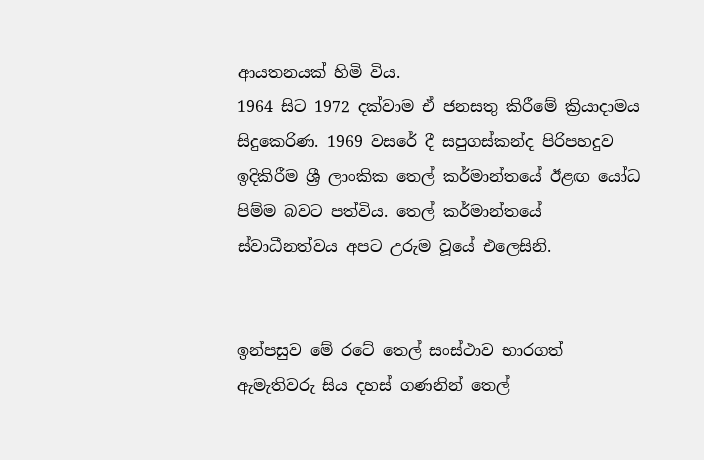ආයතනයක් හිමි විය.
1964 සිට 1972 දක්වාම ඒ ජනසතු කිරීමේ ක්‍රියාද‌ාමය සිදුකෙරිණ. 1969 වසරේ දී සපුගස්කන්ද පිරිපහදුව ඉදිකිරීම ශ්‍රී ලාංකික තෙල් කර්මාන්තයේ ඊළඟ යෝධ පිම්ම බවට පත්විය. තෙල් කර්මාන්තයේ ස්වාධීනත්වය අපට උරුම වූයේ එලෙසිනි.


ඉන්පසුව මේ රටේ තෙල් සංස්ථාව භාරගත් ඇමැතිවරු සිය දහස් ගණනින් තෙල්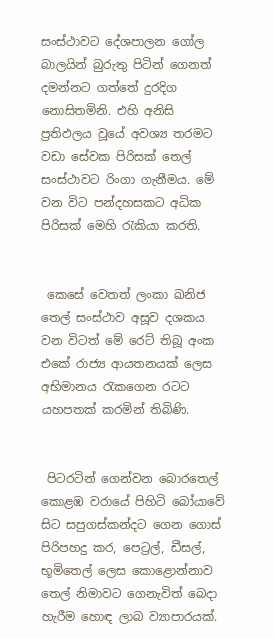සංස්ථාවට දේශපාලන ගෝල බාලයින් බුරුතු පිටින් ගෙනත් දමන්නට ගත්තේ දුරදිග නොසිතමිනි. එහි අනිසි ප්‍රතිඵලය වූයේ අවශ්‍ය තරමට වඩා සේවක පිරිසක් තෙල් සංස්ථාවට රිංගා ගැනීමය. මේ වන විට පන්දහසකට අධික පිරිසක් මෙහි රැකියා කරති.


 කෙසේ වෙතත් ලංකා ඛනිජ තෙල් සංස්ථාව අසූව දශකය වන විටත් මේ රෙට් තිබූ අංක එකේ රාජ්‍ය ආයතනයක් ලෙස අභිමානය රැකගෙන රටට යහපතක් කරමින් තිබිණි.


 පිටරටින් ගෙන්වන බොරතෙල් කොළඹ වරායේ පිහිටි බෝයාවේ සිට සපුගස්කන්දට ගෙන ගොස් පිරිපහදු කර, පෙට්‍රල්, ඩීසල්, භූමිතෙල් ලෙස කොළොන්නාව තෙල් නිමාවට ගෙනැවිත් බෙද‌ා හැරීම හොඳ ලාබ ව්‍යාපාරයක්.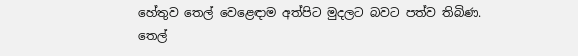හේතුව තෙල් වෙළෙඳ‌ාම අත්පිට මුදලට බවට පත්ව තිබිණ. තෙල්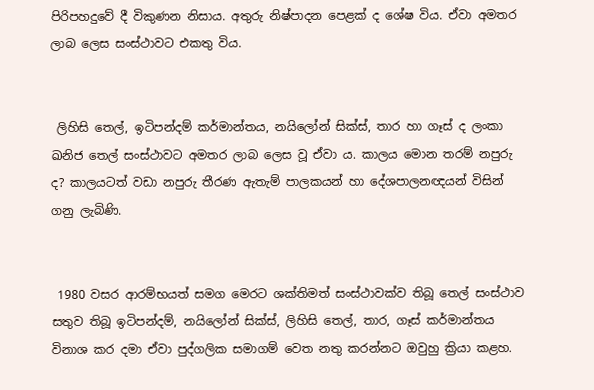පිරිපහදුවේ දී විකුණන නිසාය. අතුරු නිෂ්පාදන පෙළක් ද ශේෂ විය. ඒවා අමතර ලාබ ලෙස සංස්ථාවට එකතු විය.


 ලිහිසි තෙල්, ඉටිපන්දම් කර්මාන්තය, නයිලෝන් සික්ස්, තාර හා ගෑස් ද ලංකා ඛනිජ තෙල් සංස්ථාවට අමතර ලාබ ලෙස වූ ඒවා ය. කාලය මොන තරම් නපුරු ද? කාලයටත් වඩා නපුරු තීරණ ඇතැම් පාලකයන් හා දේශපාලනඥයන් විසින් ගනු ලැබිණි.


 1980 වසර ආරම්භයත් සමග මෙරට ශක්තිමත් සංස්ථාවක්ව තිබූ තෙල් සංස්ථාව සතුව තිබූ ඉටිපන්දම්, නයිලෝන් සික්ස්, ලිහිසි තෙල්, තාර, ගෑස් කර්මාන්තය විනාශ කර දමා ඒවා පුද්ගලික සමාගම් වෙත නතු කරන්නට ඔවුහු ක්‍රියා කළහ.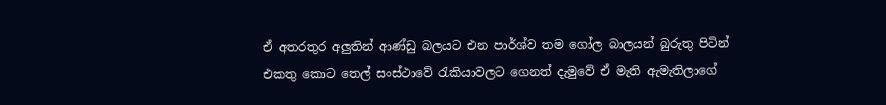ඒ අතරතුර අලුතින් ආණ්ඩු බලයට එන පාර්ශ්ව තම ගෝල බාලයන් බුරුතු පිටින් එකතු කොට තෙල් සංස්ථාවේ රැකියාවලට ගෙනත් දැමුවේ ඒ මැති ඇමැතිලාගේ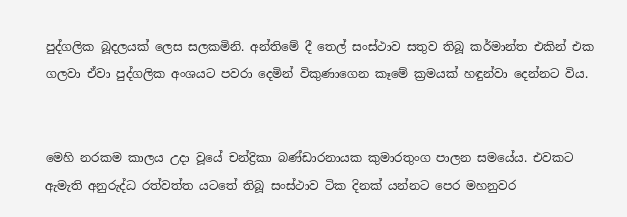පුද්ගලික බූදලයක් ලෙස සලකමිනි. අන්තිමේ දී තෙල් සංස්ථාව සතුව තිබූ කර්මාන්ත එකින් එක ගලවා ඒවා පුද්ගලික අංශයට පවරා දෙමින් විකුණාගෙන කෑමේ ක්‍රමයක් හඳුන්වා දෙන්නට විය.


මෙහි නරකම කාලය උද‌ා වූයේ චන්ද්‍රිකා බණ්ඩාරනායක කුමාරතුංග පාලන සමයේය. එවකට ඇමැති අනුරුද්ධ රත්වත්ත යටතේ තිබූ සංස්ථාව ටික දිනක් යන්නට පෙර මහනුවර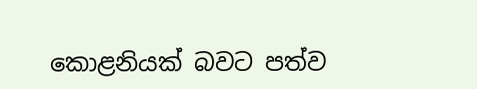කොළනියක් බවට පත්ව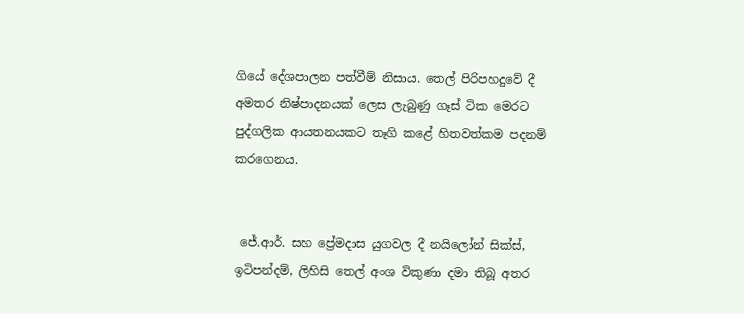ගියේ දේශපාලන පත්වීම් නිසාය. තෙල් පිරිපහදුවේ දී අමතර නිෂ්පාදනයක් ලෙස ලැබුණු ගෑස් ටික මෙරට පුද්ගලික ආයතනයකට තෑගි කළේ හිතවත්කම පදනම් කරගෙනය.


 ජේ.ආර්. සහ ප්‍රේමදාස යුගවල දී නයිලෝන් සික්ස්, ඉටිපන්දම්, ලිහිසි තෙල් අංශ විකුණා දමා තිබූ අතර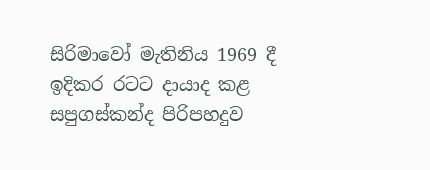සිරිමාවෝ මැතිනිය 1969 දී ඉදිකර රටට ද‌ායාද කළ සපුගස්කන්ද පිරිපහදුව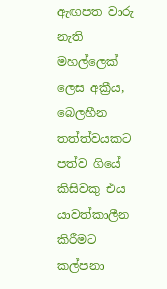ඇඟපත වාරු නැති මහල්ලෙක් ලෙස අක්‍රීය, බෙලහීන තත්ත්වයකට පත්ව ගියේ කිසිවකු එය යාවත්කාලීන කිරීමට කල්පනා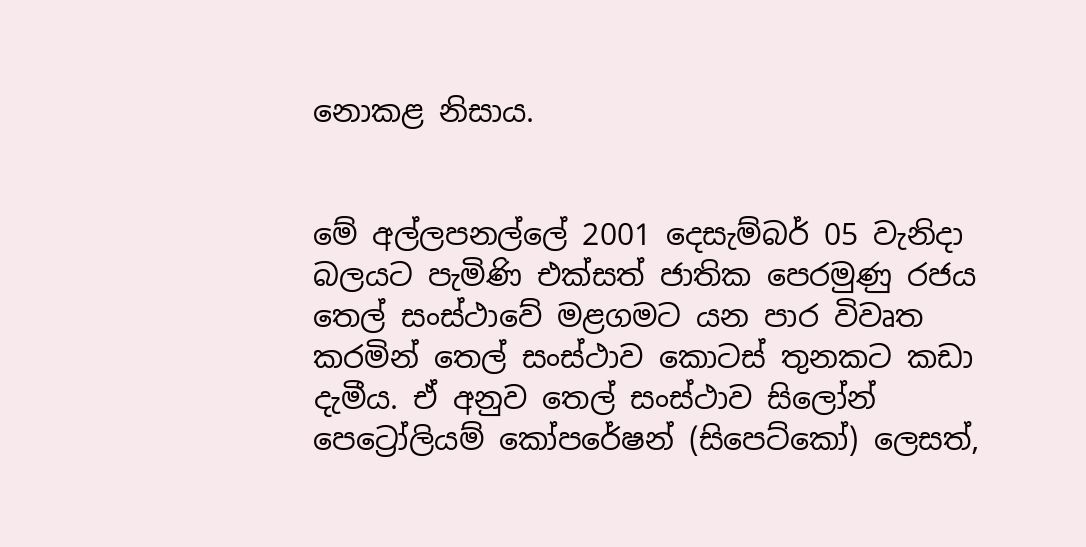නොකළ නිසාය.


මේ අල්ලපනල්ලේ 2001 දෙසැම්බර් 05 වැනිදා බලයට පැමිණි එක්සත් ජාතික පෙරමුණු රජය තෙල් සංස්ථාවේ මළගමට යන පාර විවෘත කරමින් තෙල් සංස්ථාව කොටස් තුනකට කඩා දැමීය. ඒ අනුව තෙල් සංස්ථාව සිලෝන් පෙට්‍රෝලියම් කෝපරේෂන් (සිපෙට්කෝ) ලෙසත්,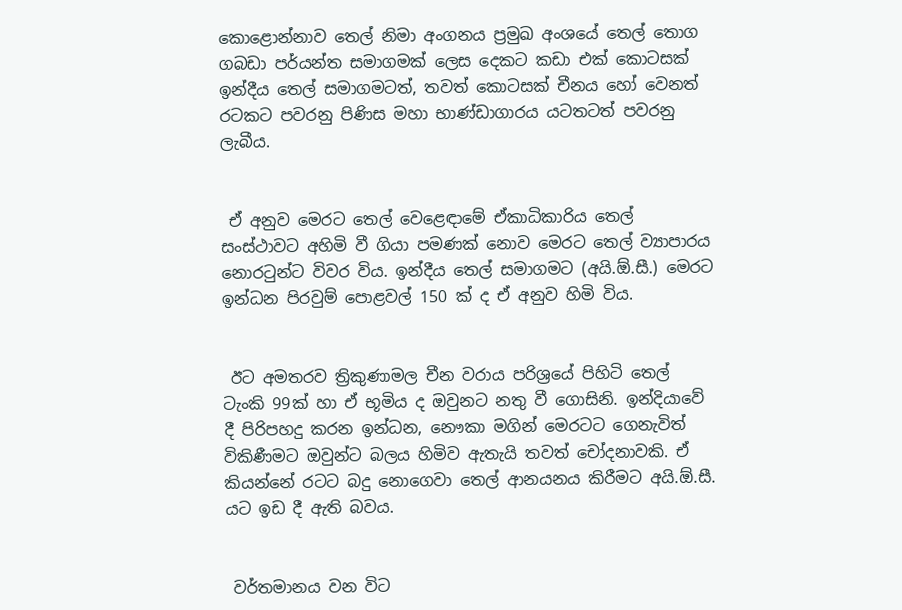කොළොන්නාව තෙල් නිමා අංගනය ප්‍රමුඛ අංශයේ තෙල් තොග ගබඩා පර්යන්ත සමාගමක් ලෙස දෙකට කඩා එක් කොටසක් ඉන්දීය තෙල් සමාගමටත්, තවත් කොටසක් චීනය හෝ වෙනත් රටකට පවරනු පිණිස මහා භාණ්ඩාගාරය යටතටත් පවරනු ලැබීය.


 ඒ අනුව මෙරට තෙල් වෙළෙඳ‌ාමේ ඒකාධිකාරිය තෙල් සංස්ථාවට අහිමි වී ගියා පමණක් නොව මෙරට තෙල් ව්‍යාපාරය නොරටුන්ට විවර විය. ඉන්දීය තෙල් සමාගමට (අයි.ඕ.සී.) මෙරට ඉන්ධන පිරවුම් පොළවල් 150 ක් ද ඒ අනුව හිමි විය.


 ඊට අමතරව ත්‍රිකුණාමල චීන වරාය පරිශ්‍රයේ පිහිටි තෙල් ටැංකි 99ක් හා ඒ භූමිය ද ඔවුනට නතු වී ගොසිනි. ඉන්දියාවේ දී පිරිපහදු කරන ඉන්ධන, නෞකා මගින් මෙරටට ගෙනැවිත් විකිණීමට ඔවුන්ට බලය හිමිව ඇතැයි තවත් චෝදනාවකි. ඒ කියන්නේ රටට බදු නොගෙවා තෙල් ආනයනය කිරීමට අයි.ඕ.සී. යට ඉඩ දී ඇති බවය.


 වර්තමානය වන විට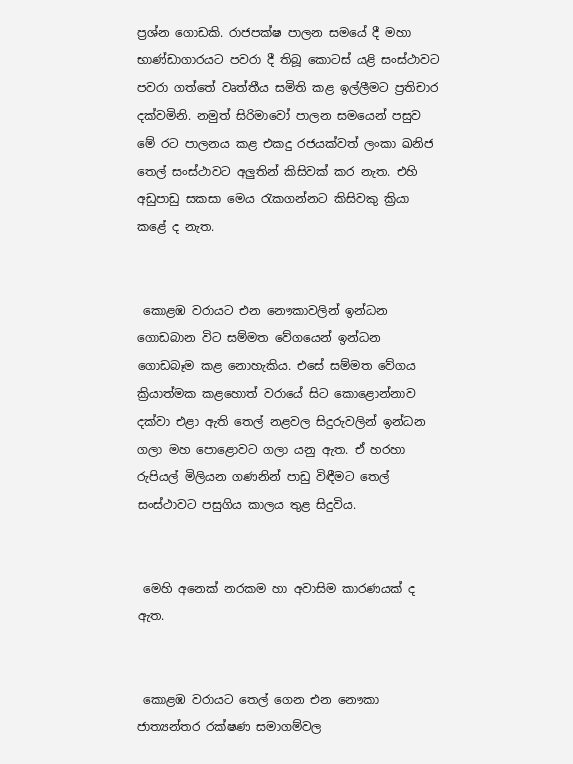ප්‍රශ්න ගොඩකි. රාජපක්ෂ පාලන සමයේ දී මහා භාණ්ඩාගාරයට පවරා දී තිබූ කොටස් යළි සංස්ථාවට පවරා ගත්තේ වෘත්තීය සමිති කළ ඉල්ලීමට ප්‍රතිචාර දක්වමිනි. නමුත් සිරිමාවෝ පාලන සමයෙන් පසුව මේ රට පාලනය කළ එකදු රජයක්වත් ලංකා ඛනිජ තෙල් සංස්ථාවට අලුතින් කිසිවක් කර නැත. එහි අඩුපාඩු සකසා මෙය රැකගන්නට කිසිවකු ක්‍රියා කළේ ද නැත.


 කොළඹ වරායට එන නෞකාවලින් ඉන්ධන ගොඩබාන විට සම්මත වේගයෙන් ඉන්ධන ගොඩබෑම කළ නොහැකිය. එසේ සම්මත වේගය ක්‍රියාත්මක කළහොත් වරායේ සිට කොළොන්නාව දක්වා එළා ඇති තෙල් නළවල සිදුරුවලින් ඉන්ධන ගලා මහ පොළොවට ගලා යනු ඇත. ඒ හරහා රුපියල් මිලියන ගණනින් පාඩු විඳීමට තෙල් සංස්ථාවට පසුගිය කාලය තුළ සිදුවිය.


 මෙහි අනෙක් නරකම හා අවාසිම කාරණයක් ද ඇත.


 කොළඹ වරායට තෙල් ගෙන එන නෞකා ජාත්‍යන්තර රක්ෂණ සමාගම්වල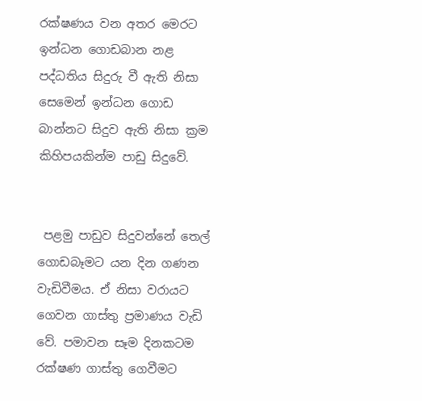රක්ෂණය වන අතර මෙරට ඉන්ධන ගොඩබාන නළ පද්ධතිය සිදුරු වී ඇති නිසා සෙමෙන් ඉන්ධන ගොඩ බාන්නට සිදුව ඇති නිසා ක්‍රම කිහිපයකින්ම පාඩු සිදුවේ.


 පළමු පාඩුව සිදුවන්නේ තෙල් ගොඩබෑමට යන දින ගණන වැඩිවීමය. ඒ නිසා වරායට ගෙවන ගාස්තු ප්‍රමාණය වැඩි වේ. පමාවන සෑම දිනකටම රක්ෂණ ගාස්තු ගෙවීමට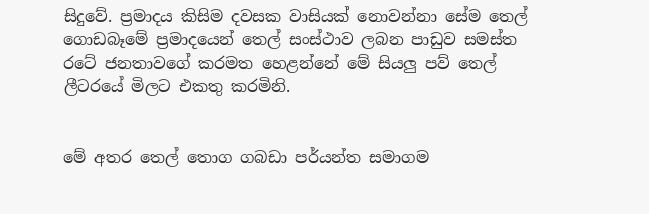සිදුවේ. ප්‍රමාදය කිසිම දවසක වාසියක් නොවන්නා සේම තෙල් ගොඩබෑමේ ප්‍රමාදයෙන් තෙල් සංස්ථාව ලබන පාඩුව සමස්ත රටේ ජනතාවගේ කරමත හෙළන්නේ මේ සියලු පව් තෙල් ලීටරයේ මිලට එකතු කරමිනි.


මේ අතර තෙල් තොග ගබඩා පර්යන්ත සමාගම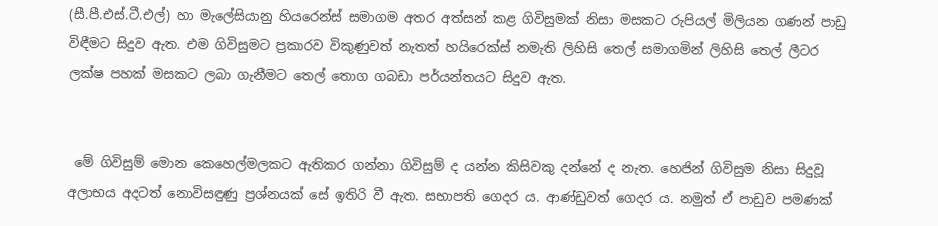(සී.පී.එස්.ටී.එල්) හා මැලේසියානු හියරෙන්ස් සමාගම අතර අත්සන් කළ ගිවිසුමක් නිසා මසකට රුපියල් මිලියන ගණන් පාඩු විඳීමට සිදුව ඇත. එම ගිවිසුමට ප්‍රකාරව විකුණුවත් නැතත් හයිරෙක්ස් නමැති ලිහිසි තෙල් සමාගමින් ලිහිසි තෙල් ලීටර ලක්ෂ පහක් මසකට ලබා ගැනීමට තෙල් තොග ගබඩා පර්යන්තයට සිදුව ඇත.


 මේ ගිවිසුම් මොන කෙහෙල්මලකට ඇතිකර ගන්නා ගිවිසුම් ද යන්න කිසිවකු දන්නේ ද නැත. හෙජින් ගිවිසුම නිසා සිදුවූ අලාභය අදටත් නොවිසඳුණු ප්‍රශ්නයක් සේ ඉතිරි වී ඇත. සභාපති ගෙදර ය. ආණ්ඩුවත් ගෙදර ය. නමුත් ඒ පාඩුව පමණක්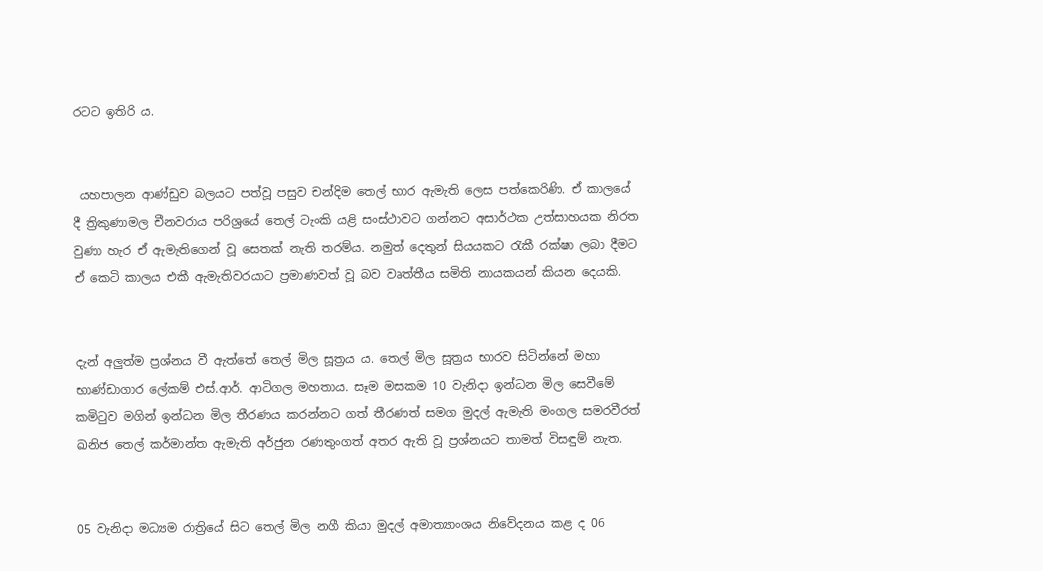රටට ඉතිරි ය.


 යහපාලන ආණ්ඩුව බලයට පත්වූ පසුව චන්දිම තෙල් භාර ඇමැති ලෙස පත්කෙරිණි. ඒ කාලයේ දී ත්‍රිකුණාමල චීනවරාය පරිශ්‍රයේ තෙල් ටැංකි යළි සංස්ථාවට ගන්නට අසාර්ථක උත්සාහයක නිරත වුණා හැර ඒ ඇමැතිගෙන් වූ සෙතක් නැති තරම්ය. නමුත් දෙතුන් සියයකට රැකී රක්ෂා ලබා දීමට ඒ කෙටි කාලය එකී ඇමැතිවරයාට ප්‍රමාණවත් වූ බව වෘත්තීය සමිති නායකයන් කියන දෙයකි.


දැන් අලුත්ම ප්‍රශ්නය වී ඇත්තේ තෙල් මිල සූත්‍රය ය. තෙල් මිල සූත්‍රය භාරව සිටින්නේ මහා භාණ්ඩාගාර ලේකම් එස්.ආර්. ආටිගල මහතාය. සෑම මසකම 10 වැනිදා ඉන්ධන මිල සෙවීමේ කමිටුව මගින් ඉන්ධන මිල තීරණය කරන්නට ගත් තීරණත් සමග මුදල් ඇමැති මංගල සමරවීරත් ඛනිජ තෙල් කර්මාන්ත ඇමැති අර්ජුන රණතුංගත් අතර ඇති වූ ප්‍රශ්නයට තාමත් විසඳුම් නැත.


05 වැනිදා මධ්‍යම රාත්‍රියේ සිට තෙල් මිල නගී කියා මුදල් අමාත්‍යාංශය නිවේදනය කළ ද 06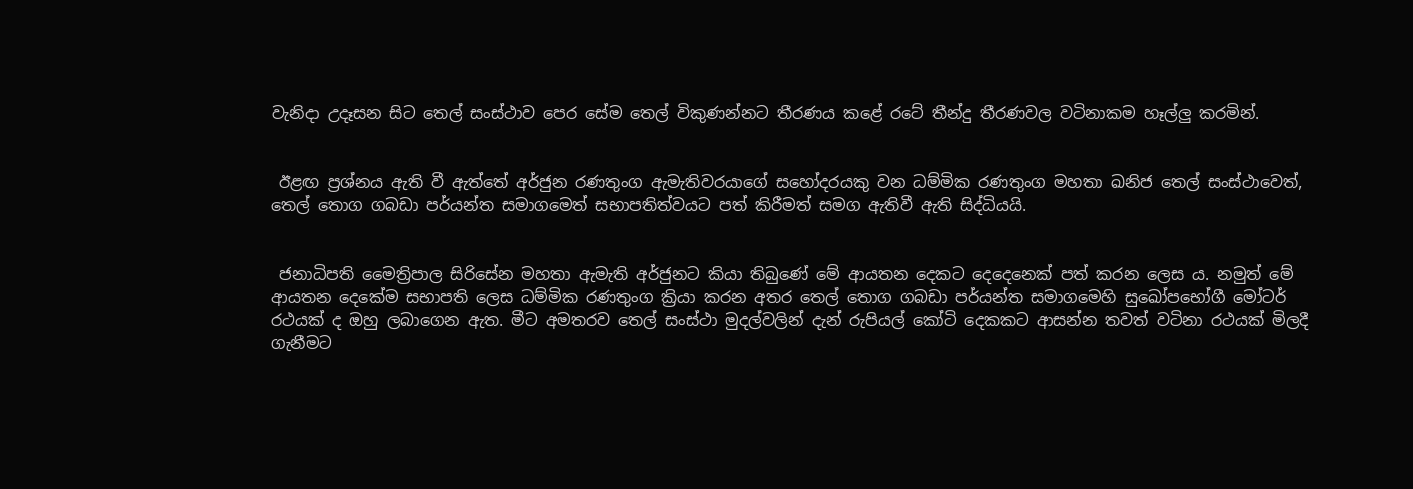වැනිදා උදෑසන සිට තෙල් සංස්ථාව පෙර සේම තෙල් විකුණන්නට තීරණය කළේ රටේ තීන්දු තීරණවල වටිනාකම හෑල්ලු කරමින්.


 ඊළඟ ප්‍රශ්නය ඇති වී ඇත්තේ අර්ජුන රණතුංග ඇමැතිවරයාගේ සහෝදරයකු වන ධම්මික රණතුංග මහතා ඛනිජ තෙල් සංස්ථාවෙත්, තෙල් තොග ගබඩා පර්යන්ත සමාගමෙත් සභාපතිත්වයට පත් කිරීමත් සමග ඇතිවී ඇති සිද්ධියයි.


 ජනාධිපති මෛත්‍රිපාල සිරිසේන මහතා ඇමැති අර්ජුනට කියා තිබුණේ මේ ආයතන දෙකට දෙදෙනෙක් පත් කරන ලෙස ය. නමුත් මේ ආයතන දෙකේම සභාපති ලෙස ධම්මික රණතුංග ක්‍රියා කරන අතර තෙල් තොග ගබඩා පර්යන්ත සමාගමෙහි සුඛෝපභෝගී මෝටර් රථයක් ද ඔහු ලබාගෙන ඇත. මීට අමතරව තෙල් සංස්ථා මුදල්වලින් දැන් රුපියල් කෝටි දෙකකට ආසන්න තවත් වටිනා රථයක් මිලදී ගැනීමට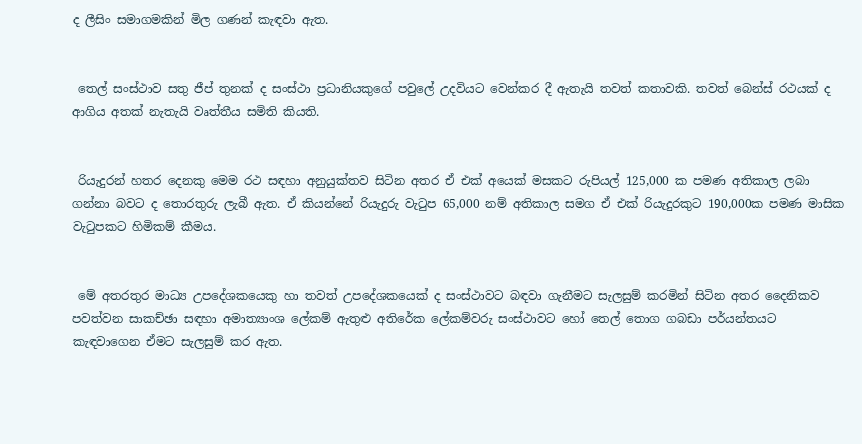ද ලීසිං සමාගමකින් මිල ගණන් කැඳවා ඇත.


 තෙල් සංස්ථාව සතු ජීප් තුනක් ද සංස්ථා ප්‍රධානියකුගේ පවුලේ උදවියට වෙන්කර දී ඇතැයි තවත් කතාවකි. තවත් බෙන්ස් රථයක් ද ආගිය අතක් නැතැයි වෘත්තීය සමිති කියති.


 රියැදුරන් හතර දෙනකු මෙම රථ සඳහා අනුයුක්තව සිටින අතර ඒ එක් අයෙක් මසකට රුපියල් 125,000 ක පමණ අතිකාල ලබා ගන්නා බවට ද තොරතුරු ලැබී ඇත. ඒ කියන්නේ රියැදුරු වැටුප 65,000 නම් අතිකාල සමග ඒ එක් රියැදුරකුට 190,000ක පමණ මාසික වැටුපකට හිමිකම් කීමය.


 මේ අතරතුර මාධ්‍ය උපදේශකයෙකු හා තවත් උපදේශකයෙක් ද සංස්ථාවට බඳවා ගැනීමට සැලසුම් කරමින් සිටින අතර දෛනිකව පවත්වන සාකච්ඡා සඳහා අමාත්‍යාංශ ලේකම් ඇතුළු අතිරේක ලේකම්වරු සංස්ථාවට හෝ තෙල් තොග ගබඩා පර්යන්තයට කැඳවාගෙන ඒමට සැලසුම් කර ඇත.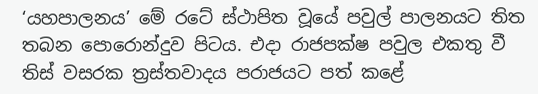‘යහපාලනය’ මේ රටේ ස්ථාපිත වූයේ පවුල් පාලනයට තිත තබන පොරොන්දුව පිටය. එදා රාජපක්ෂ පවුල එකතු වී තිස් වසරක ත්‍රස්තවාදය පරාජයට පත් කළේ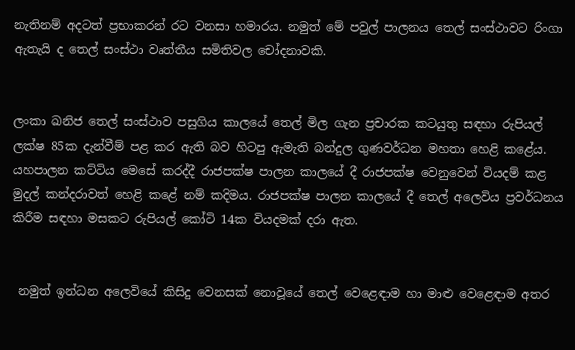නැතිනම් අදටත් ප්‍රභාකරන් රට වනසා හමාරය. නමුත් මේ පවුල් පාලනය තෙල් සංස්ථාවට රිංගා ඇතැයි ද තෙල් සංස්ථා වෘත්තීය සමිතිවල චෝදනාවකි.


ලංකා ඛනිජ තෙල් සංස්ථාව පසුගිය කාලයේ තෙල් මිල ගැන ප්‍රචාරක කටයුතු සඳහා රුපියල් ලක්ෂ 85ක දැන්වීම් පළ කර ඇති බව හිටපු ඇමැති බන්දුල ගුණවර්ධන මහතා හෙළි කළේය. යහපාලන කට්ටිය මෙසේ කරද්දී රාජපක්ෂ පාලන කාලයේ දී රාජපක්ෂ වෙනුවෙන් වියදම් කළ මුදල් කන්දරාවත් හෙළි කළේ නම් කදිමය. රාජපක්ෂ පාලන කාලයේ දී තෙල් අලෙවිය ප්‍රවර්ධනය කිරීම සඳහා මසකට රුපියල් කෝටි 14ක වියදමක් දරා ඇත.


 නමුත් ඉන්ධන අලෙවියේ කිසිදු වෙනසක් නොවූයේ තෙල් වෙළෙඳාම හා මාළු වෙළෙඳාම අතර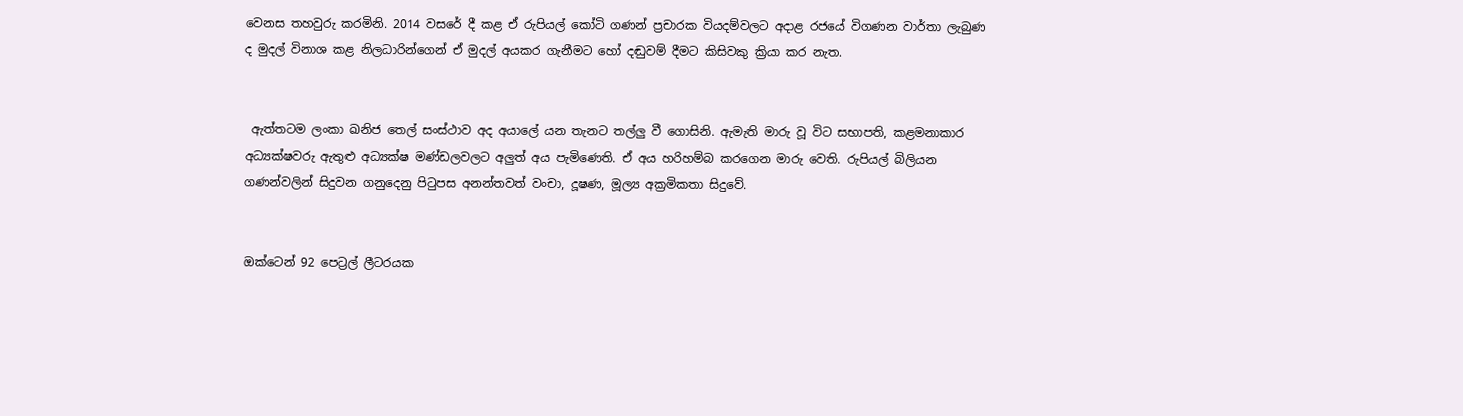වෙනස තහවුරු කරමිනි. 2014 වසරේ දී කළ ඒ රුපියල් කෝටි ගණන් ප්‍රචාරක වියදම්වලට අදාළ රජයේ විගණන වාර්තා ලැබුණ ද මුදල් විනාශ කළ නිලධාරින්ගෙන් ඒ මුදල් අයකර ගැනීමට හෝ දඬුවම් දීමට කිසිවකු ක්‍රියා කර නැත.


 ඇත්තටම ලංකා ඛනිජ තෙල් සංස්ථාව අද අයාලේ යන තැනට තල්ලු වී ගොසිනි. ඇමැති මාරු වූ විට සභාපති, කළමනාකාර අධ්‍යක්ෂවරු ඇතුළු අධ්‍යක්ෂ මණ්ඩලවලට අලුත් අය පැමිණෙති. ඒ අය හරිහම්බ කරගෙන මාරු වෙති. රුපියල් බිලියන ගණන්වලින් සිදුවන ගනුදෙනු පිටුපස අනන්තවත් වංචා, දූෂණ, මූල්‍ය අක්‍රමිකතා සිදුවේ.


ඔක්ටෙන් 92 පෙට්‍රල් ලීටරයක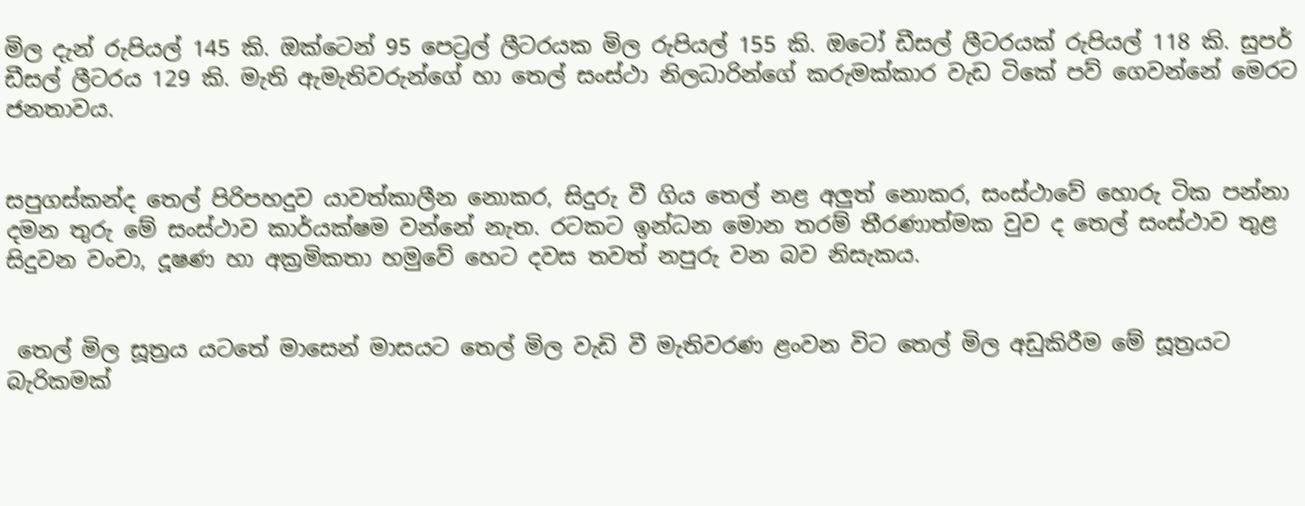මිල දැන් රුපියල් 145 කි. ඔක්ටෙන් 95 පෙට්‍රල් ලීටරයක මිල රුපියල් 155 කි. ඔටෝ ඩීසල් ලීටරයක් රුපියල් 118 කි. සුපර් ඩීසල් ලීටරය 129 කි. මැති ඇමැතිවරුන්ගේ හා තෙල් සංස්ථා නිලධාරින්ගේ කරුමක්කාර වැඩ ටිකේ පව් ගෙවන්නේ මෙරට ජනතාවය.


සපුගස්කන්ද තෙල් පිරිපහදුව යාවත්කාලීන නොකර, සිදුරු වී ගිය තෙල් නළ අලුත් නොකර, සංස්ථාවේ හොරු ටික පන්නා දමන තුරු මේ සංස්ථාව කාර්යක්ෂම වන්නේ නැත. රටකට ඉන්ධන මොන තරම් තීරණාත්මක වුව ද තෙල් සංස්ථාව තුළ සිදුවන වංචා, දූෂණ හා අක්‍රමිකතා හමුවේ හෙට දවස තවත් නපුරු වන බව නිසැකය.


 තෙල් මිල සූත්‍රය යටතේ මාසෙන් මාසයට තෙල් මිල වැඩි වී මැතිවරණ ළංවන විට තෙල් මිල අඩුකිරීම මේ සූත්‍රයට බැරිකමක්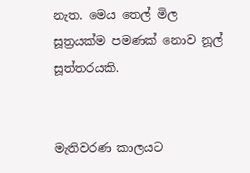නැත. මෙය තෙල් මිල සූත්‍රයක්ම පමණක් නොව නූල් සූත්තරයකි.


මැතිවරණ කාලයට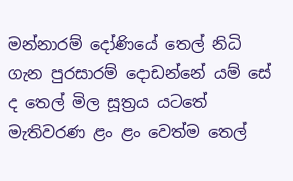මන්නාරම් දෝණියේ තෙල් නිධි ගැන පුරසාරම් දොඩන්නේ යම් සේ ද තෙල් මිල සූත්‍රය යටතේ මැතිවරණ ළං ළං වෙත්ම තෙල්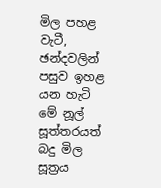මිල පහළ වැටී, ඡන්දවලින් පසුව ඉහළ යන හැටි මේ නූල් සූත්තරයත් බදු මිල සූත්‍රය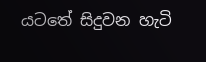යටතේ සිදුවන හැටි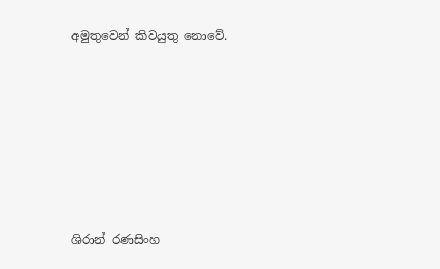අමුතුවෙන් කිවයුතු නොවේ.











ශිරාන් රණසිංහ